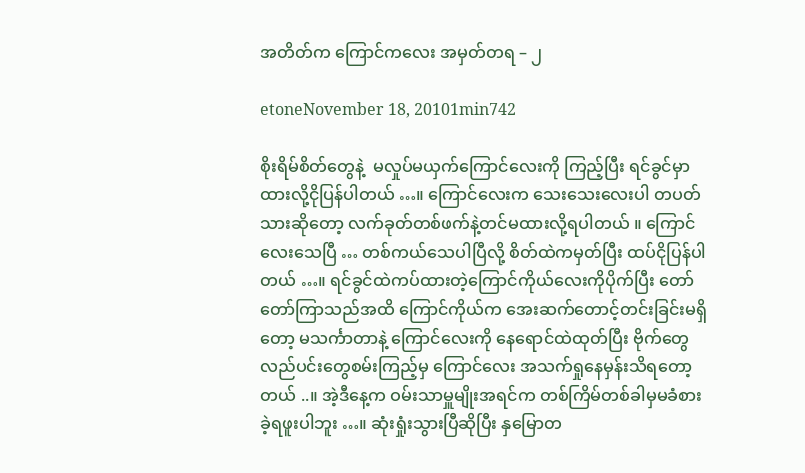အတိတ်က ကြောင်ကလေး အမှတ်တရ – ၂

etoneNovember 18, 20101min742

စိုးရိမ်စိတ်တွေနဲ့  မလှုပ်မယှက်ကြောင်လေးကို ကြည့်ပြီး ရင်ခွင်မှာထားလို့ငိုပြန်ပါတယ် …။ ကြောင်လေးက သေးသေးလေးပါ တပတ်သားဆိုတော့ လက်ခုတ်တစ်ဖက်နဲ့တင်မထားလို့ရပါတယ် ။ ကြောင်လေးသေပြီ … တစ်ကယ်သေပါပြီလို့ စိတ်ထဲကမှတ်ပြီး ထပ်ငိုပြန်ပါတယ် …။ ရင်ခွင်ထဲကပ်ထားတဲ့ကြောင်ကိုယ်လေးကိုပိုက်ပြီး တော်တော်ကြာသည်အထိ ကြောင်ကိုယ်က အေးဆက်တောင့်တင်းခြင်းမရှိတော့ မသင်္ကာတာနဲ့ ကြောင်လေးကို နေရောင်ထဲထုတ်ပြီး ဗိုက်တွေ လည်ပင်းတွေစမ်းကြည့်မှ ကြောင်လေး အသက်ရှုနေမှန်းသိရတော့တယ် ..။ အဲ့ဒီနေ့က ဝမ်းသာမှူမျိုးအရင်က တစ်ကြိမ်တစ်ခါမှမခံစားခဲ့ရဖူးပါဘူး …။ ဆုံးရှုံးသွားပြီဆိုပြီး နှမြောတ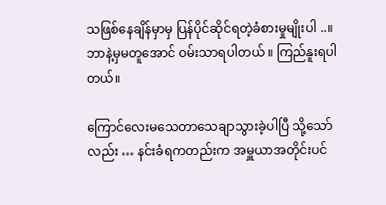သဖြစ်နေချိန်မှာမှ ပြန်ပိုင်ဆိုင်ရတဲ့ခံစားမှုမျိုးပါ ..။ ဘာနဲ့မှမတူအောင် ဝမ်းသာရပါတယ် ။ ကြည်နူးရပါတယ်။

ကြောင်လေးမသေတာသေချာသွားခဲ့ပါပြီ သို့သော်လည်း … နင်းခံရကတည်းက အမှူယာအတိုင်းပင်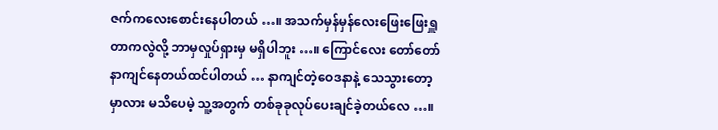ဇက်ကလေးစောင်းနေပါတယ် …။ အသက်မှန်မှန်လေးဖြေးဖြေးရှူတာကလွဲလို့ ဘာမှလှုပ်ရှားမှ မရှိပါဘူး …။ ကြောင်လေး တော်တော်နာကျင်နေတယ်ထင်ပါတယ် … နာကျင်တဲ့ဝေဒနာနဲ့ သေသွားတော့မှာလား မသိပေမဲ့ သူ့အတွက် တစ်ခုခုလုပ်ပေးချင်ခဲ့တယ်လေ …။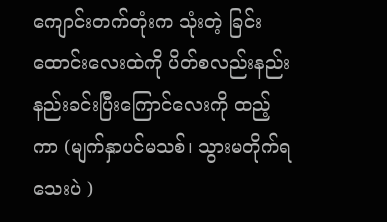ကျောင်းတက်တုံးက သုံးတဲ့ ခြင်းထောင်းလေးထဲကို ပိတ်စလည်းနည်းနည်းခင်းပြီးကြောင်လေးကို ထည့်ကာ (မျက်နှာပင်မသစ်၊ သွားမတိုက်ရသေးပဲ )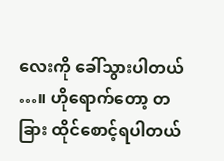လေးကို ခေါ်သွားပါတယ် …။ ဟိုရောက်တော့ တခြား ထိုင်စောင့်ရပါတယ်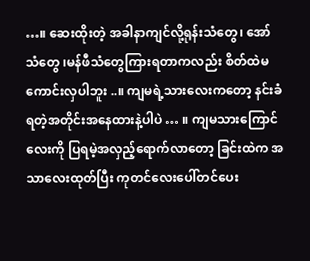…။ ဆေးထိုးတဲ့ အခါနာကျင်လို့ရုန်းသံတွေ၊ အော်သံတွေ ၊မန်ဖီသံတွေကြားရတာကလည်း စိတ်ထဲမကောင်းလှပါဘူး ..။ ကျမရဲ့သားလေးကတော့ နင်းခံရတဲ့အတိုင်းအနေထားနဲ့ပါပဲ … ။ ကျမသားကြောင်လေးကို ပြရမဲ့အလှည့်ရောက်လာတော့ ခြင်းထဲက အသာလေးထုတ်ပြီး ကုတင်လေးပေါ်တင်ပေး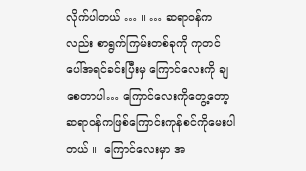လိုက်ပါတယ် … ။ … ဆရာဝန်ကလည်း စာရွက်ကြမ်းတစ်ခုကို ကုတင်ပေါ်အရင်ခင်းပြီးမှ ကြောင်လေးကို ချစေတာပါ… ကြောင်လေးကိုတွေ့တော့ ဆရာဝန်ကဖြစ်ကြောင်းကုန်စင်ကိုမေးပါတယ် ။  ကြောင်လေးမှာ အ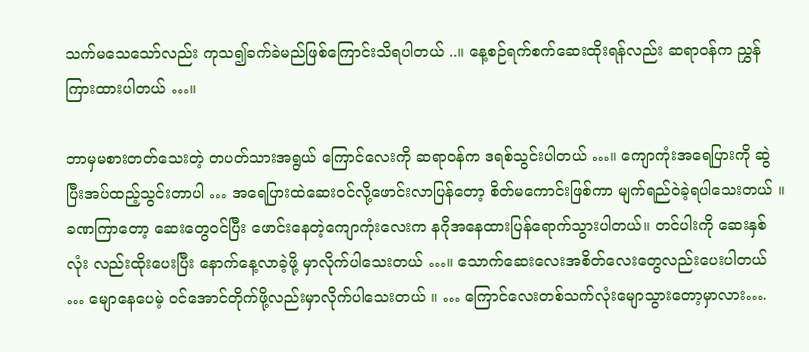သက်မသေသော်လည်း ကုသ၍ခက်ခဲမည်ဖြစ်ကြောင်းသိရပါတယ် ..။ နေ့စဉ်ရက်စက်ဆေးထိုးရန်လည်း ဆရာဝန်က ညွှန်ကြားထားပါတယ် …။

ဘာမှမစားတတ်သေးတဲ့ တပတ်သားအရွယ် ကြောင်လေးကို ဆရာဝန်က ဒရစ်သွင်းပါတယ် …။ ကျောကုံးအရေပြားကို ဆွဲပြီးအပ်ထည့်သွင်းတာပါ … အရေပြားထဲဆေးဝင်လို့ဖောင်းလာပြန်တော့ စိတ်မကောင်းဖြစ်ကာ မျက်ရည်ဝဲခဲ့ရပါသေးတယ် ။ ခဏကြာတော့ ဆေးတွေဝင်ပြီး ဖောင်းနေတဲ့ကျောကုံးလေးက နဂိုအနေထားပြန်ရောက်သွားပါတယ်။ တင်ပါးကို ဆေးနှစ်လုံး လည်းထိုးပေးပြီး နောက်နေ့လာခဲ့ဖို့ မှာလိုက်ပါသေးတယ် …။ သောက်ဆေးလေးအစိတ်လေးတွေလည်းပေးပါတယ် … မျောနေပေမဲ့ ဝင်အောင်တိုက်ဖို့လည်းမှာလိုက်ပါသေးတယ် ။ … ကြောင်လေးတစ်သက်လုံးမျောသွားတော့မှာလား….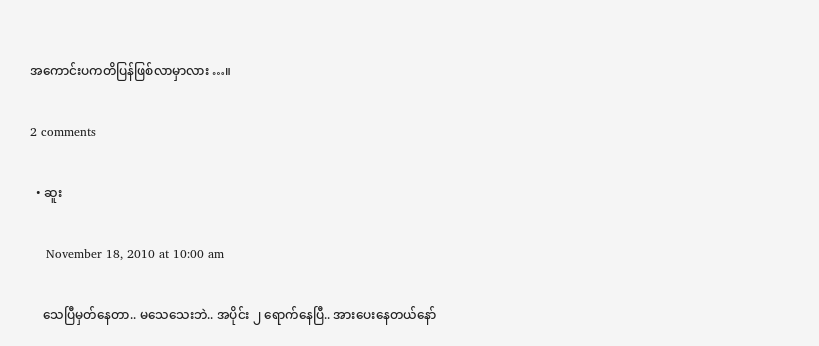အကောင်းပကတိပြန်ဖြစ်လာမှာလား …။

2 comments

  • ဆူး

    November 18, 2010 at 10:00 am

    သေပြီမှတ်နေတာ.. မသေသေးဘဲ.. အပိုင်း ၂ ရောက်နေပြီ.. အားပေးနေတယ်နော်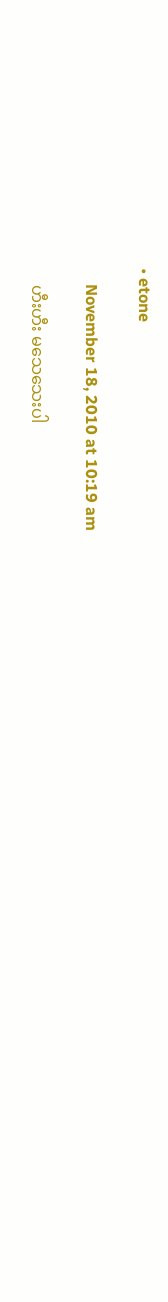• etone

    November 18, 2010 at 10:19 am

    ဟီးဟီး မသေသေးပါ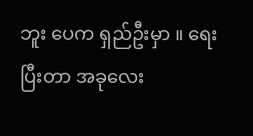ဘူး ပေက ရှည်ဦးမှာ ။ ရေးပြီးတာ အခုလေး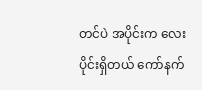တင်ပဲ အပိုင်းက လေးပိုင်းရှိတယ် ကော်နက်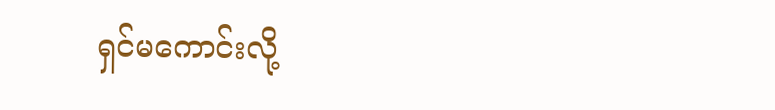ရှင်မကောင်းလို့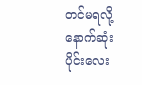တင်မရလို့ နောက်ဆုံးပိုင်းလေး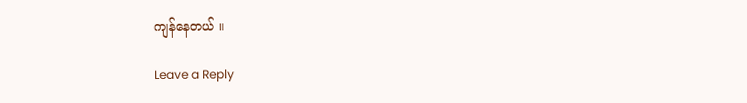ကျန်နေတယ် ။

Leave a Reply